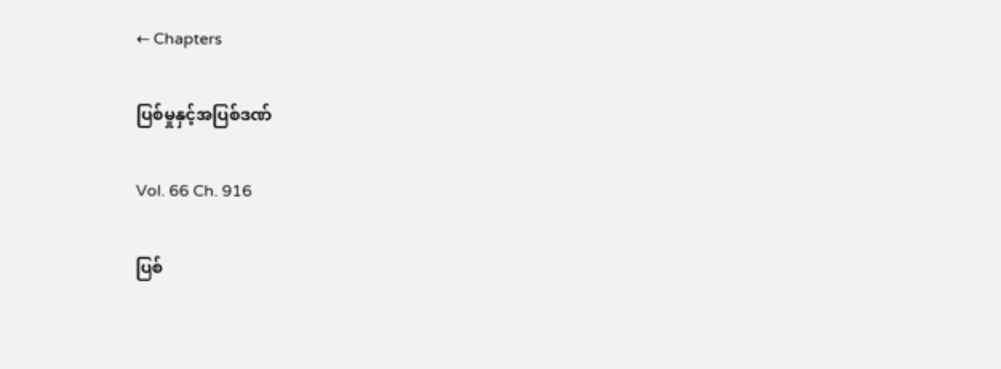← Chapters

ပြစ်မှုနှင့်အပြစ်ဒဏ်

Vol. 66 Ch. 916

ပြစ်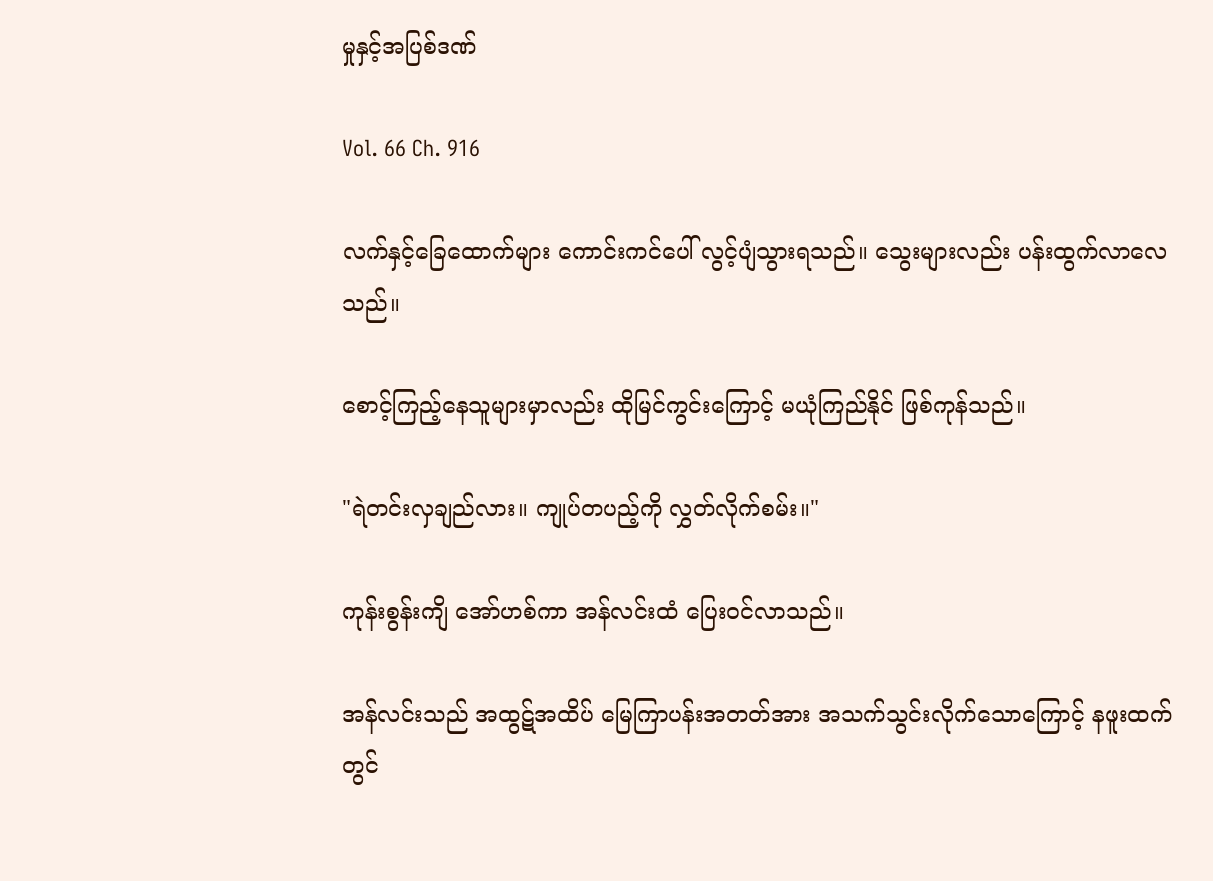မှုနှင့်အပြစ်ဒဏ်

Vol. 66 Ch. 916

လက်နှင့်ခြေထောက်များ ကောင်းကင်ပေါ် လွင့်ပျံသွားရသည်။ သွေးများလည်း ပန်းထွက်လာလေသည်။

စောင့်ကြည့်နေသူများမှာလည်း ထိုမြင်ကွင်းကြောင့် မယုံကြည်နိုင် ဖြစ်ကုန်သည်။

"ရဲတင်းလှချည်လား။ ကျုပ်တပည့်ကို လွှတ်လိုက်စမ်း။"

ကုန်းစွန်းကျိ အော်ဟစ်ကာ အန်လင်းထံ ပြေးဝင်လာသည်။

အန်လင်းသည် အထွဋ်အထိပ် မြေကြာပန်းအတတ်အား အသက်သွင်းလိုက်သောကြောင့် နဖူးထက်တွင်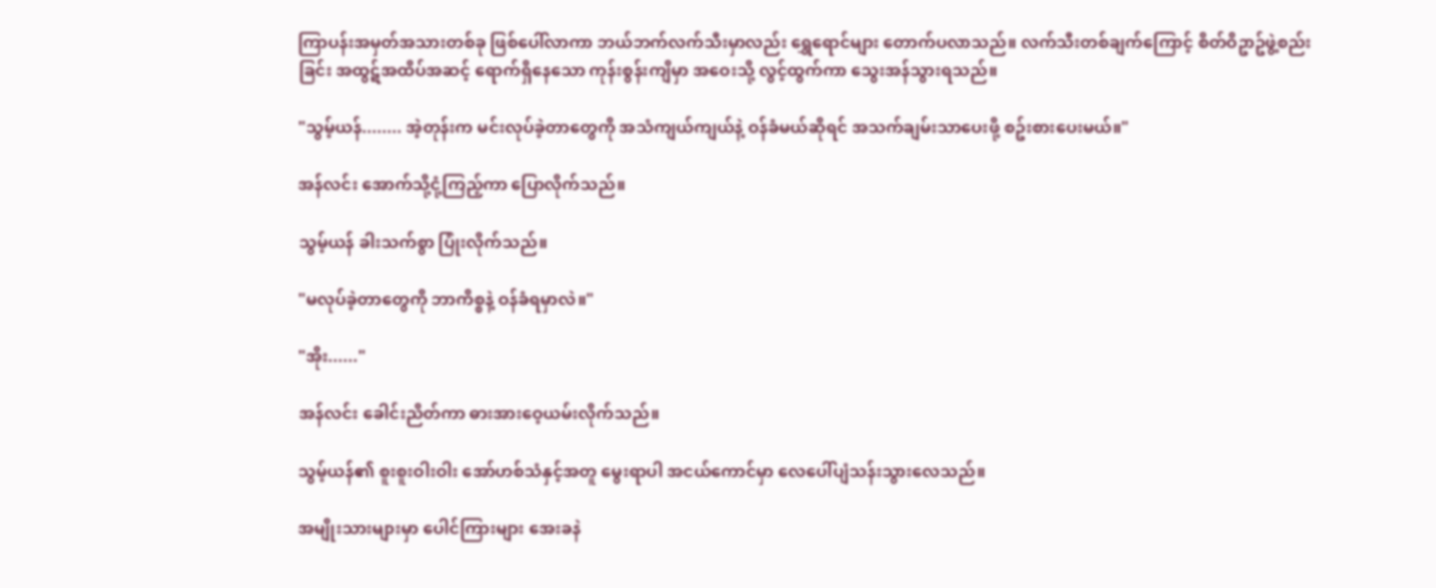ကြာပန်းအမှတ်အသားတစ်ခု ဖြစ်ပေါ်လာကာ ဘယ်ဘက်လက်သီးမှာလည်း ရွှေရောင်များ တောက်ပလာသည်။ လက်သီးတစ်ချက်ကြောင့် စိတ်ဝိဥာဥ်ဖွဲ့စည်းခြင်း အထွဋ်အထိပ်အဆင့် ရောက်ရှိနေသော ကုန်းစွန်းကျိမှာ အဝေးသို့ လွင့်ထွက်ကာ သွေးအန်သွားရသည်။

"သွမ့်ယန်........ အဲ့တုန်းက မင်းလုပ်ခဲ့တာတွေကို အသံကျယ်ကျယ်နဲ့ ဝန်ခံမယ်ဆိုရင် အသက်ချမ်းသာပေးဖို့ စဥ်းစားပေးမယ်။"

အန်လင်း အောက်သို့ငုံ့ကြည့်ကာ ပြောလိုက်သည်။

သွမ့်ယန် ခါးသက်စွာ ပြုံးလိုက်သည်။

"မလုပ်ခဲ့တာတွေကို ဘာကိစ္စနဲ့ ဝန်ခံရမှာလဲ။"

"အိုး......"

အန်လင်း ခေါင်းညိတ်ကာ ဓားအားဝေ့ယမ်းလိုက်သည်။

သွမ့်ယန်၏ စူးစူးဝါးဝါး အော်ဟစ်သံနှင့်အတူ မွေးရာပါ အငယ်ကောင်မှာ လေပေါ်ပျံသန်းသွားလေသည်။

အမျိုးသားများမှာ ပေါင်ကြားများ အေးခနဲ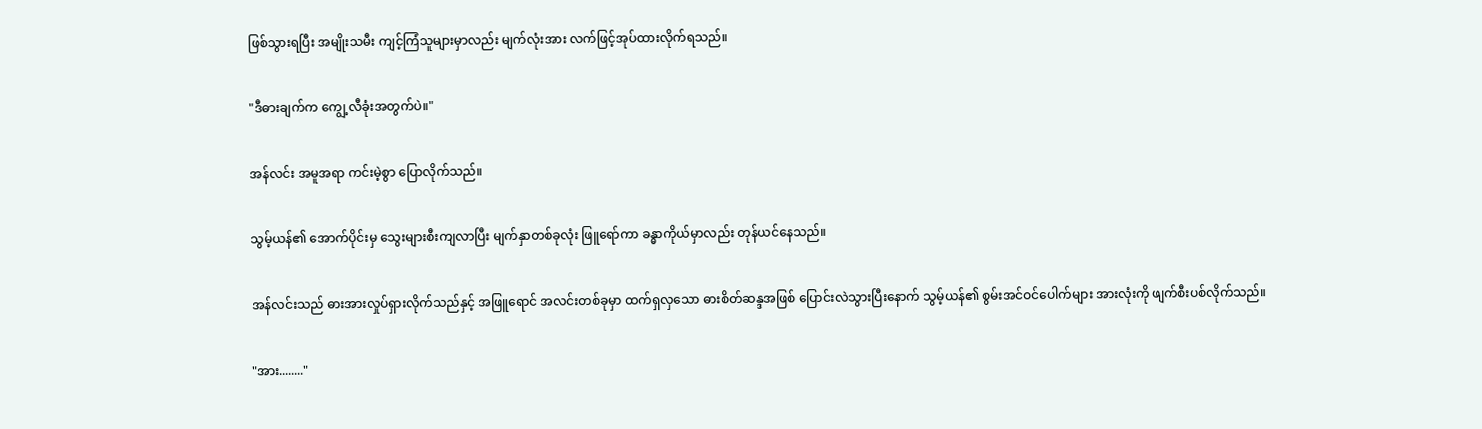ဖြစ်သွားရပြီး အမျိုးသမီး ကျင့်ကြံသူများမှာလည်း မျက်လုံးအား လက်ဖြင့်အုပ်ထားလိုက်ရသည်။

"ဒီဓားချက်က ကျွေ့လီခုံးအတွက်ပဲ။"

အန်လင်း အမူအရာ ကင်းမဲ့စွာ ပြောလိုက်သည်။

သွမ့်ယန်၏ အောက်ပိုင်းမှ သွေးများစီးကျလာပြီး မျက်နှာတစ်ခုလုံး ဖြူရော်ကာ ခန္ဓာကိုယ်မှာလည်း တုန်ယင်နေသည်။

အန်လင်းသည် ဓားအားလှုပ်ရှားလိုက်သည်နှင့် အဖြူရောင် အလင်းတစ်ခုမှာ ထက်ရှလှသော ဓားစိတ်ဆန္ဒအဖြစ် ပြောင်းလဲသွားပြီးနောက် သွမ့်ယန်၏ စွမ်းအင်ဝင်ပေါက်များ အားလုံးကို ဖျက်စီးပစ်လိုက်သည်။

"အား........"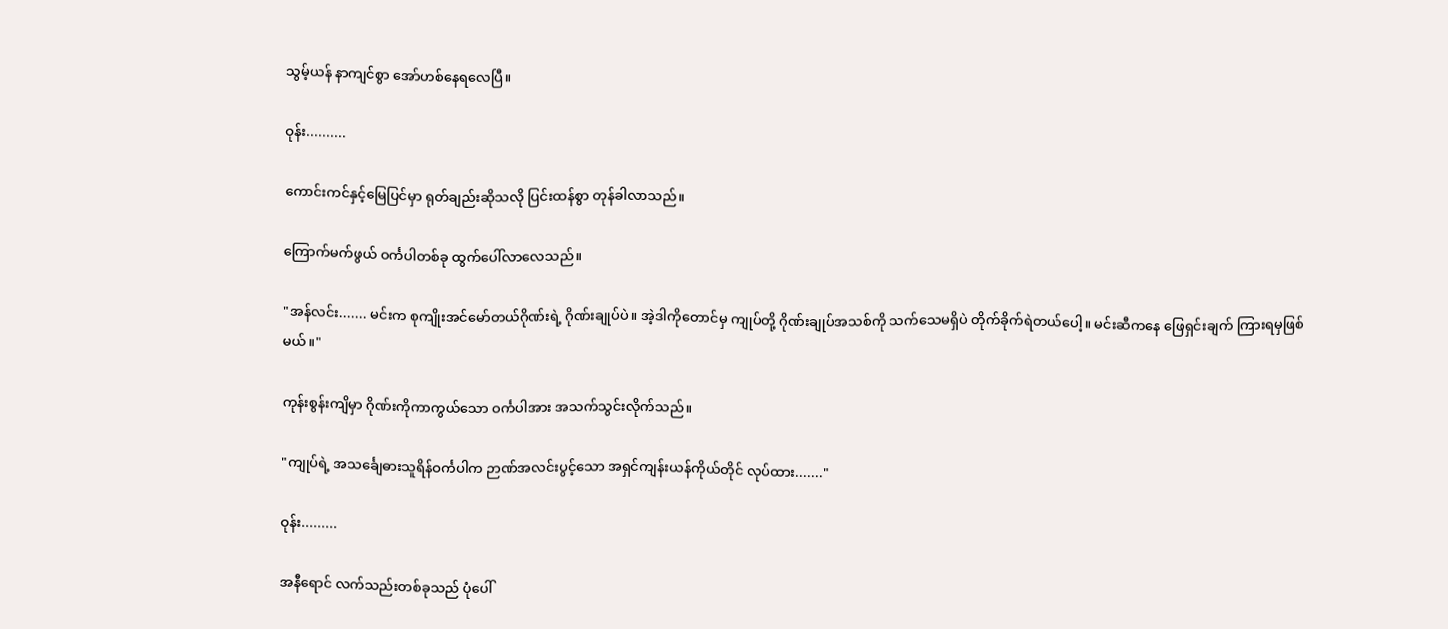သွမ့်ယန် နာကျင်စွာ အော်ဟစ်နေရလေပြီ။

ဝုန်း..........

ကောင်းကင်နှင့်မြေပြင်မှာ ရုတ်ချည်းဆိုသလို ပြင်းထန်စွာ တုန်ခါလာသည်။

ကြောက်မက်ဖွယ် ဝင်္ကပါတစ်ခု ထွက်ပေါ်လာလေသည်။

"အန်လင်း....... မင်းက စုကျိုးအင်မော်တယ်ဂိုဏ်းရဲ့ ဂိုဏ်းချုပ်ပဲ။ အဲ့ဒါကိုတောင်မှ ကျုပ်တို့ ဂိုဏ်းချုပ်အသစ်ကို သက်သေမရှိပဲ တိုက်ခိုက်ရဲတယ်ပေါ့။ မင်းဆီကနေ ဖြေရှင်းချက် ကြားရမှဖြစ်မယ်။"

ကုန်းစွန်းကျိမှာ ဂိုဏ်းကိုကာကွယ်သော ဝင်္ကပါအား အသက်သွင်းလိုက်သည်။

"ကျုပ်ရဲ့ အသင်္ချေဓားသူရိန်ဝင်္ကပါက ဉာဏ်အလင်းပွင့်သော အရှင်ကျန်းယန်ကိုယ်တိုင် လုပ်ထား......."

ဝုန်း.........

အနီရောင် လက်သည်းတစ်ခုသည် ပုံပေါ်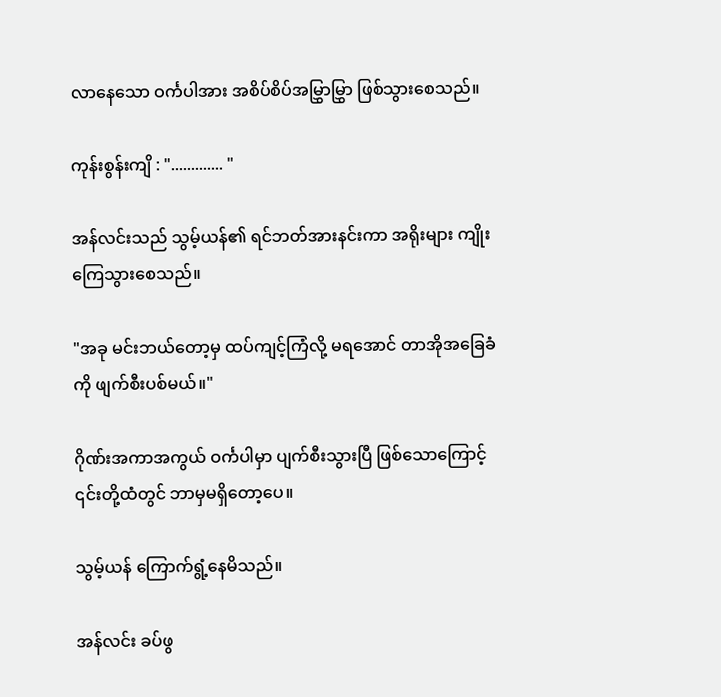လာနေသော ဝင်္ကပါအား အစိပ်စိပ်အမြွှာမြွှာ ဖြစ်သွားစေသည်။

ကုန်းစွန်းကျိ : "............. "

အန်လင်းသည် သွမ့်ယန်၏ ရင်ဘတ်အားနင်းကာ အရိုးများ ကျိုးကြေသွားစေသည်။

"အခု မင်းဘယ်တော့မှ ထပ်ကျင့်ကြံလို့ မရအောင် တာအိုအခြေခံကို ဖျက်စီးပစ်မယ်။"

ဂိုဏ်းအကာအကွယ် ဝင်္ကပါမှာ ပျက်စီးသွားပြီ ဖြစ်သောကြောင့် ၎င်းတို့ထံတွင် ဘာမှမရှိတော့ပေ။

သွမ့်ယန် ကြောက်ရွံ့နေမိသည်။

အန်လင်း ခပ်ဖွ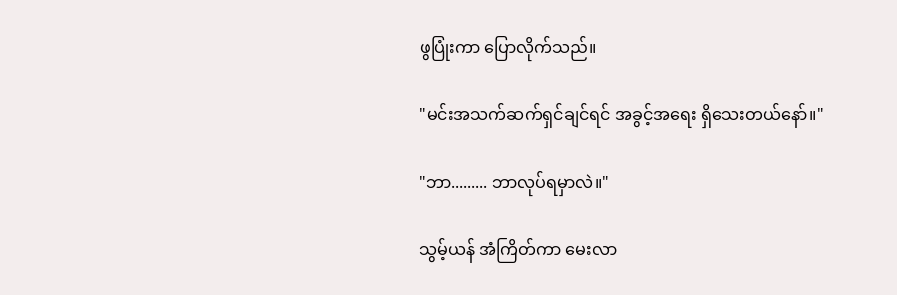ဖွပြုံးကာ ပြောလိုက်သည်။

"မင်းအသက်ဆက်ရှင်ချင်ရင် အခွင့်အရေး ရှိသေးတယ်နော်။"

"ဘာ......... ဘာလုပ်ရမှာလဲ။"

သွမ့်ယန် အံကြိတ်ကာ မေးလာ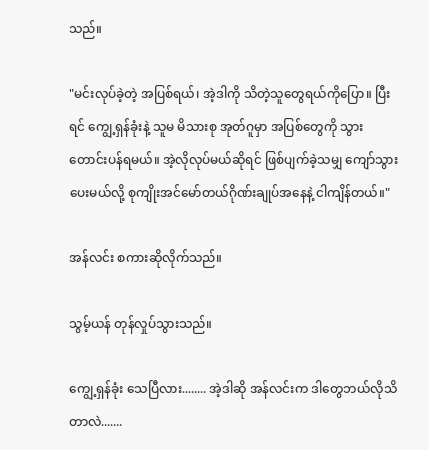သည်။

"မင်းလုပ်ခဲ့တဲ့ အပြစ်ရယ်၊ အဲ့ဒါကို သိတဲ့သူတွေရယ်ကိုပြော။ ပြီးရင် ကျွေ့ရှန်ခုံးနဲ့ သူမ မိသားစု အုတ်ဂူမှာ အပြစ်တွေကို သွားတောင်းပန်ရမယ်။ အဲ့လိုလုပ်မယ်ဆိုရင် ဖြစ်ပျက်ခဲ့သမျှ ကျော်သွားပေးမယ်လို့ စုကျိုးအင်မော်တယ်ဂိုဏ်းချုပ်အနေနဲ့ ငါကျိန်တယ်။"

အန်လင်း စကားဆိုလိုက်သည်။

သွမ့်ယန် တုန်လှုပ်သွားသည်။

ကျွေ့ရှန်ခုံး သေပြီလား........ အဲ့ဒါဆို အန်လင်းက ဒါတွေဘယ်လိုသိတာလဲ.......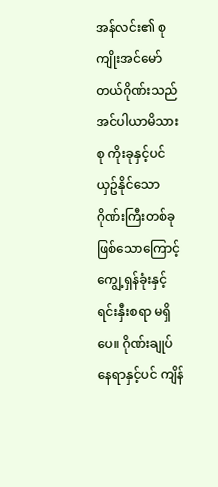အန်လင်း၏ စုကျိုးအင်မော်တယ်ဂိုဏ်းသည် အင်ပါယာမိသားစု ကိုးခုနှင့်ပင် ယှဥ်နိုင်သော ဂိုဏ်းကြီးတစ်ခု ဖြစ်သောကြောင့် ကျွေ့ရှန်ခုံးနှင့် ရင်းနှီးစရာ မရှိပေ။ ဂိုဏ်းချုပ်နေရာနှင့်ပင် ကျိန်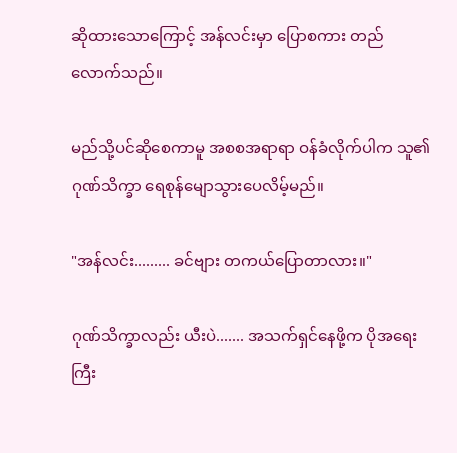ဆိုထားသောကြောင့် အန်လင်းမှာ ပြောစကား တည်လောက်သည်။

မည်သို့ပင်ဆိုစေကာမူ အစစအရာရာ ဝန်ခံလိုက်ပါက သူ၏ဂုဏ်သိက္ခာ ရေစုန်မျောသွားပေလိမ့်မည်။

"အန်လင်း......... ခင်ဗျား တကယ်ပြောတာလား။"

ဂုဏ်သိက္ခာလည်း ယီးပဲ....... အသက်ရှင်နေဖို့က ပိုအရေးကြီး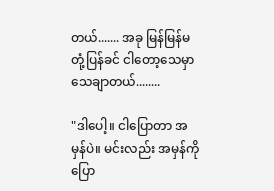တယ်....... အခု မြန်မြန်မတုံ့ပြန်ခင် ငါတော့သေမှာသေချာတယ်........

"ဒါပေါ့။ ငါပြောတာ အမှန်ပဲ။ မင်းလည်း အမှန်ကိုပြော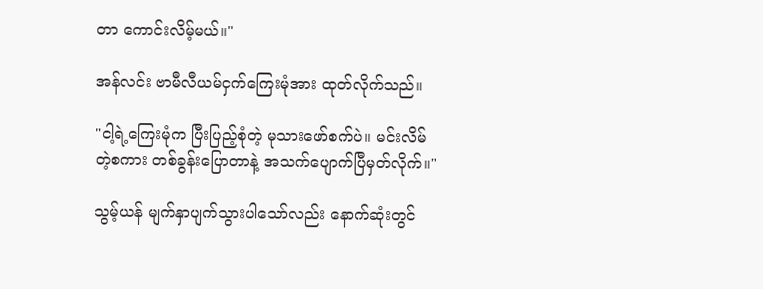တာ ကောင်းလိမ့်မယ်။"

အန်လင်း ဗာမီလီယမ်ငှက်ကြေးမုံအား ထုတ်လိုက်သည်။

"ငါ့ရဲ့ကြေးမုံက ပြီးပြည့်စုံတဲ့ မုသားဖော်စက်ပဲ။ မင်းလိမ်တဲ့စကား တစ်ခွန်းပြောတာနဲ့ အသက်ပျောက်ပြီမှတ်လိုက်။"

သွမ့်ယန် မျက်နှာပျက်သွားပါသော်လည်း နောက်ဆုံးတွင်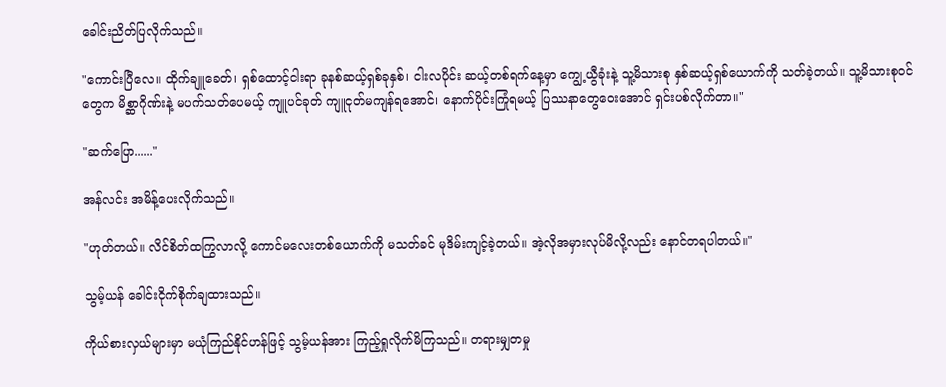ခေါင်းညိတ်ပြလိုက်သည်။

"ကောင်းပြီလေ။ ထိုက်ချူခေတ်၊ ရှစ်ထောင့်ငါးရာ ခုနစ်ဆယ့်ရှစ်ခုနှစ်၊ ငါးလပိုင်း ဆယ့်တစ်ရက်နေ့မှာ ကျွေ့ယွီခုံးနဲ့ သူ့မိသားစု နှစ်ဆယ့်ရှစ်ယောက်ကို သတ်ခဲ့တယ်။ သူ့မိသားစုဝင်တွေက မိစ္ဆာဂိုဏ်းနဲ့ မပက်သတ်ပေမယ့် ကျူပင်ခုတ် ကျူငုတ်မကျန်ရအောင်၊ နောက်ပိုင်းကြုံရမယ့် ပြဿနာတွေဝေးအောင် ရှင်းပစ်လိုက်တာ။"

"ဆက်ပြော......"

အန်လင်း အမိန့်ပေးလိုက်သည်။

"ဟုတ်တယ်။ လိင်စိတ်ထကြွလာလို့ ကောင်မလေးတစ်ယောက်ကို မသတ်ခင် မုဒိမ်းကျင့်ခဲ့တယ်။ အဲ့လိုအမှားလုပ်မိလို့လည်း နောင်တရပါတယ်။"

သွမ့်ယန် ခေါင်းငိုက်စိုက်ချထားသည်။

ကိုယ်စားလှယ်များမှာ မယုံကြည်နိုင်ဟန်ဖြင့် သွမ့်ယန်အား ကြည့်ရှုလိုက်မိကြသည်။ တရားမျှတမှု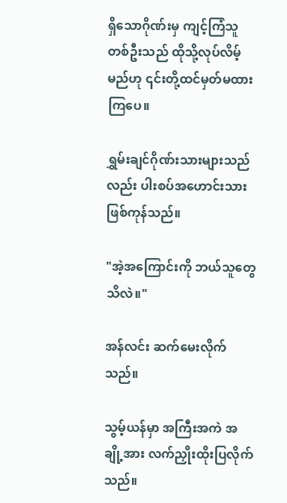ရှိသောဂိုဏ်းမှ ကျင့်ကြံသူတစ်ဦးသည် ထိုသို့လုပ်လိမ့်မည်ဟု ၎င်းတို့ထင်မှတ်မထားကြပေ။

ရွှမ်းချင်ဂိုဏ်းသားများသည်လည်း ပါးစပ်အဟောင်းသား ဖြစ်ကုန်သည်။

"အဲ့အကြောင်းကို ဘယ်သူတွေသိလဲ။"

အန်လင်း ဆက်မေးလိုက်သည်။

သွမ့်ယန်မှာ အကြီးအကဲ အချို့အား လက်ညှိုးထိုးပြလိုက်သည်။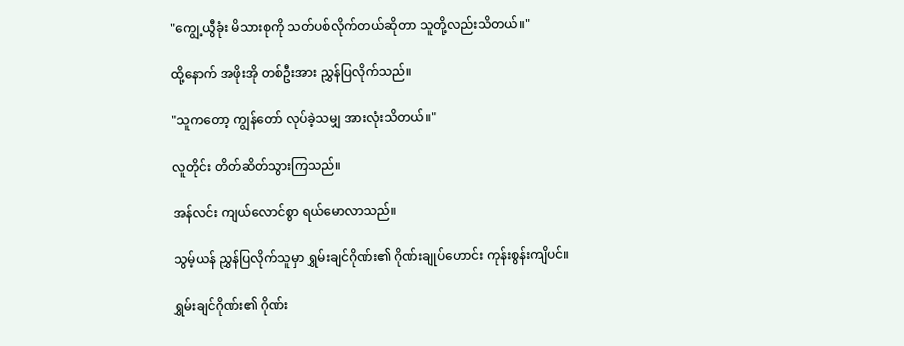"ကျွေ့ယွီခုံး မိသားစုကို သတ်ပစ်လိုက်တယ်ဆိုတာ သူတို့လည်းသိတယ်။"

ထို့နောက် အဖိုးအို တစ်ဦးအား ညွှန်ပြလိုက်သည်။

"သူကတော့ ကျွန်တော် လုပ်ခဲ့သမျှ အားလုံးသိတယ်။"

လူတိုင်း တိတ်ဆိတ်သွားကြသည်။

အန်လင်း ကျယ်လောင်စွာ ရယ်မောလာသည်။

သွမ့်ယန် ညွှန်ပြလိုက်သူမှာ ရွှမ်းချင်ဂိုဏ်း၏ ဂိုဏ်းချုပ်ဟောင်း ကုန်းစွန်းကျိပင်။

ရွှမ်းချင်ဂိုဏ်း၏ ဂိုဏ်း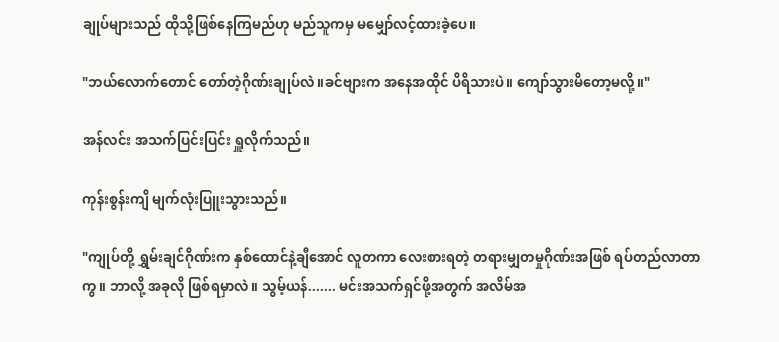ချုပ်များသည် ထိုသို့ဖြစ်နေကြမည်ဟု မည်သူကမှ မမျှော်လင့်ထားခဲ့ပေ။

"ဘယ်လောက်တောင် တော်တဲ့ဂိုဏ်းချုပ်လဲ။ခင်ဗျားက အနေအထိုင် ပိရိသားပဲ။ ကျော်သွားမိတော့မလို့။"

အန်လင်း အသက်ပြင်းပြင်း ရှူလိုက်သည်။

ကုန်းစွန်းကျိ မျက်လုံးပြူးသွားသည်။

"ကျုပ်တို့ ရွှမ်းချင်ဂိုဏ်းက နှစ်ထောင်နဲ့ချီအောင် လူတကာ လေးစားရတဲ့ တရားမျှတမှုဂိုဏ်းအဖြစ် ရပ်တည်လာတာကွ။ ဘာလို့ အခုလို ဖြစ်ရမှာလဲ။ သွမ့်ယန်....... မင်းအသက်ရှင်ဖို့အတွက် အလိမ်အ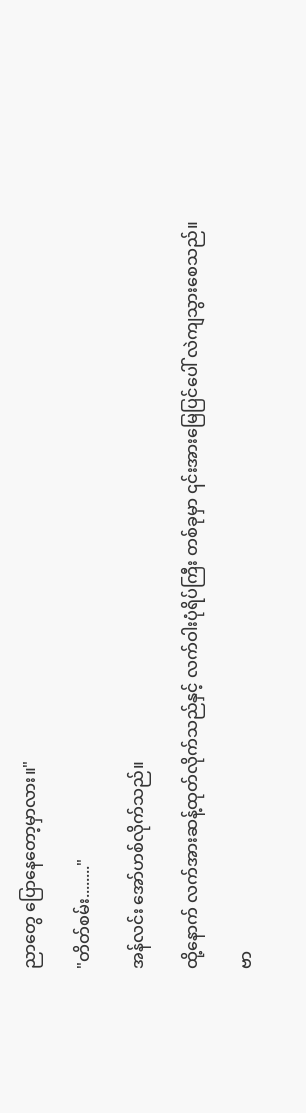ညာတွေ ပြောနေတော့မှာလား။"

"တိတ်စမ်း........"

အန်လင်း အော်ဟစ်လိုက်သည်။

ထို့နောက် လက်အားဆန့်ထုတ်လိုက်သည်နှင့် လက်ဝါးပုံရိပ်ကြီး တစ်ခုမှာ ၎င်းအားမြေပြင်ပေါ် လဲကျသွားစေသည်။

ဗာ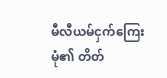မီလီယမ်ငှက်ကြေးမုံ၏ တိတ်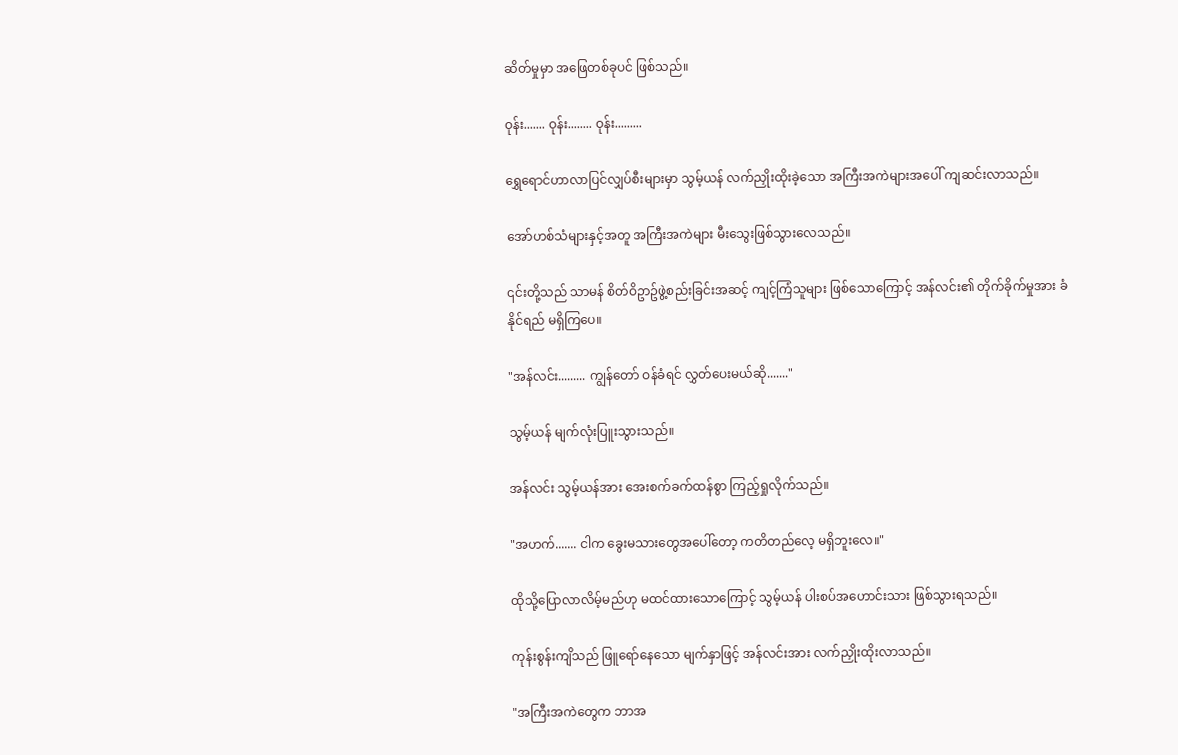ဆိတ်မှုမှာ အဖြေတစ်ခုပင် ဖြစ်သည်။

ဝုန်း....... ဝုန်း........ ဝုန်း.........

ရွှေရောင်ဟာလာပြင်လျှပ်စီးများမှာ သွမ့်ယန် လက်ညှိုးထိုးခဲ့သော အကြီးအကဲများအပေါ် ကျဆင်းလာသည်။

အော်ဟစ်သံများနှင့်အတူ အကြီးအကဲများ မီးသွေးဖြစ်သွားလေသည်။

၎င်းတို့သည် သာမန် စိတ်ဝိဥာဥ်ဖွဲ့စည်းခြင်းအဆင့် ကျင့်ကြံသူများ ဖြစ်သောကြောင့် အန်လင်း၏ တိုက်ခိုက်မှုအား ခံနိုင်ရည် မရှိကြပေ။

"အန်လင်း......... ကျွန်တော် ဝန်ခံရင် လွှတ်ပေးမယ်ဆို......."

သွမ့်ယန် မျက်လုံးပြူးသွားသည်။

အန်လင်း သွမ့်ယန်အား အေးစက်ခက်ထန်စွာ ကြည့်ရှုလိုက်သည်။

"အဟက်....... ငါက ခွေးမသားတွေအပေါ်တော့ ကတိတည်လေ့ မရှိဘူးလေ။"

ထိုသို့ပြောလာလိမ့်မည်ဟု မထင်ထားသောကြောင့် သွမ့်ယန် ပါးစပ်အဟောင်းသား ဖြစ်သွားရသည်။

ကုန်းစွန်းကျိသည် ဖြူရော်နေသော မျက်နှာဖြင့် အန်လင်းအား လက်ညှိုးထိုးလာသည်။

"အကြီးအကဲတွေက ဘာအ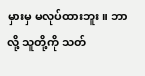မှားမှ မလုပ်ထားဘူး။ ဘာလို့ သူတို့ကို သတ်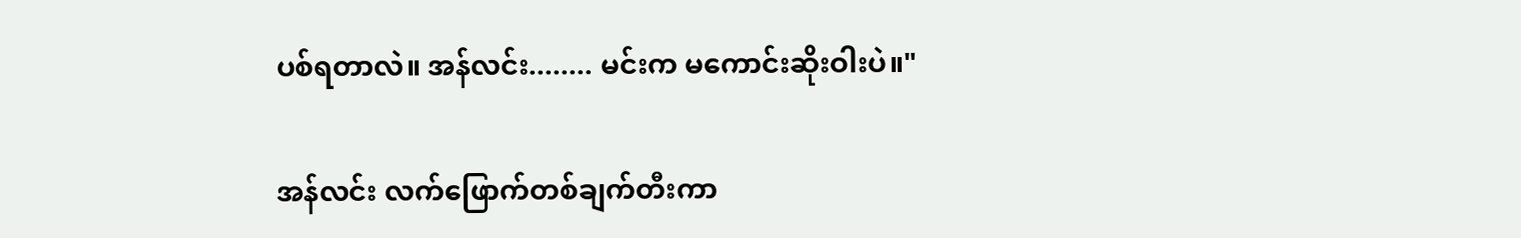ပစ်ရတာလဲ။ အန်လင်း........ မင်းက မကောင်းဆိုးဝါးပဲ။"

အန်လင်း လက်ဖြောက်တစ်ချက်တီးကာ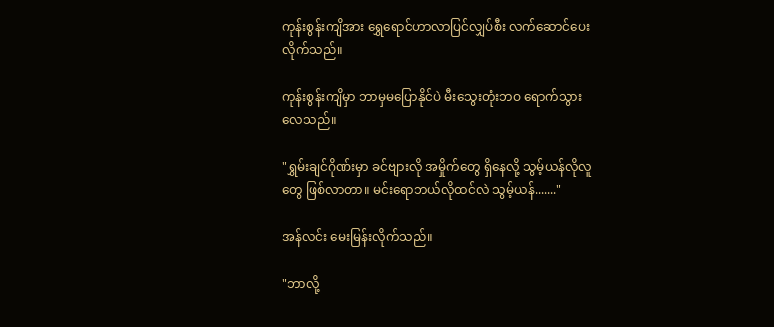ကုန်းစွန်းကျိအား ရွှေရောင်ဟာလာပြင်လျှပ်စီး လက်ဆောင်ပေးလိုက်သည်။

ကုန်းစွန်းကျိမှာ ဘာမှမပြောနိုင်ပဲ မီးသွေးတုံးဘဝ ရောက်သွားလေသည်။

"ရွှမ်းချင်ဂိုဏ်းမှာ ခင်ဗျားလို အမှိုက်တွေ ရှိနေလို့ သွမ့်ယန်လိုလူတွေ ဖြစ်လာတာ။ မင်းရောဘယ်လိုထင်လဲ သွမ့်ယန်......."

အန်လင်း မေးမြန်းလိုက်သည်။

"ဘာလို့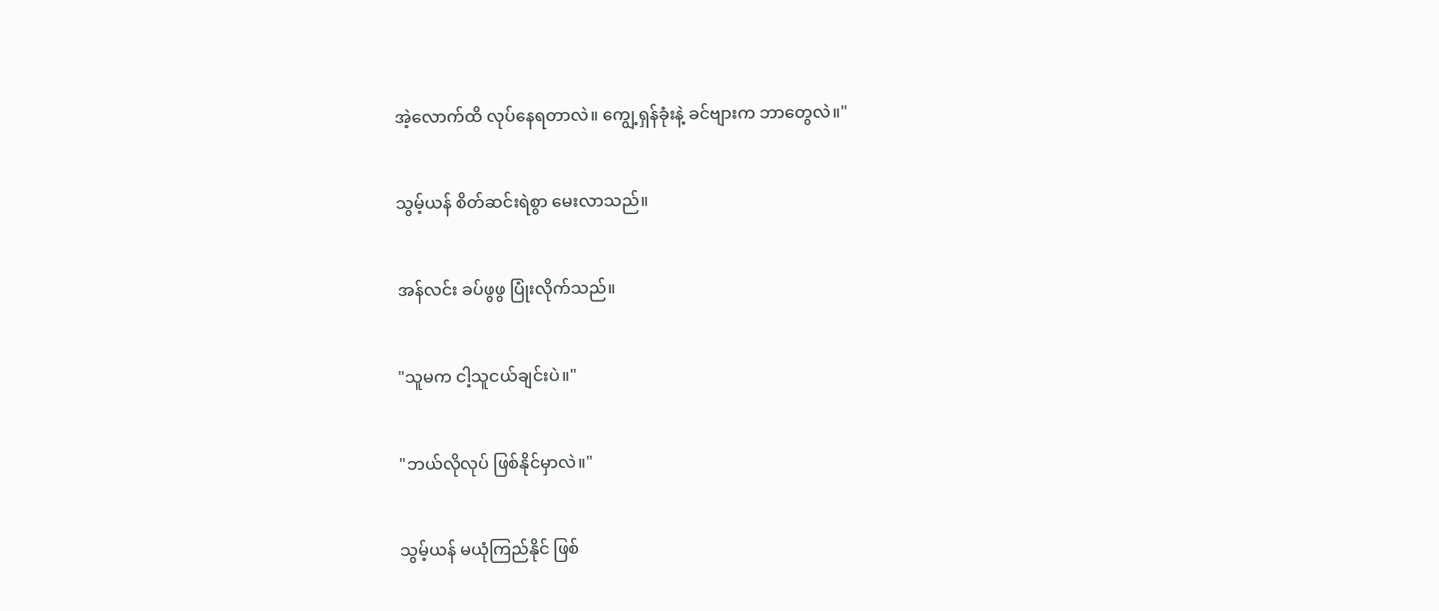အဲ့လောက်ထိ လုပ်နေရတာလဲ။ ကျွေ့ရှန်ခုံးနဲ့ ခင်ဗျားက ဘာတွေလဲ။"

သွမ့်ယန် စိတ်ဆင်းရဲစွာ မေးလာသည်။

အန်လင်း ခပ်ဖွဖွ ပြုံးလိုက်သည်။

"သူမက ငါ့သူငယ်ချင်းပဲ။"

"ဘယ်လိုလုပ် ဖြစ်နိုင်မှာလဲ။"

သွမ့်ယန် မယုံကြည်နိုင် ဖြစ်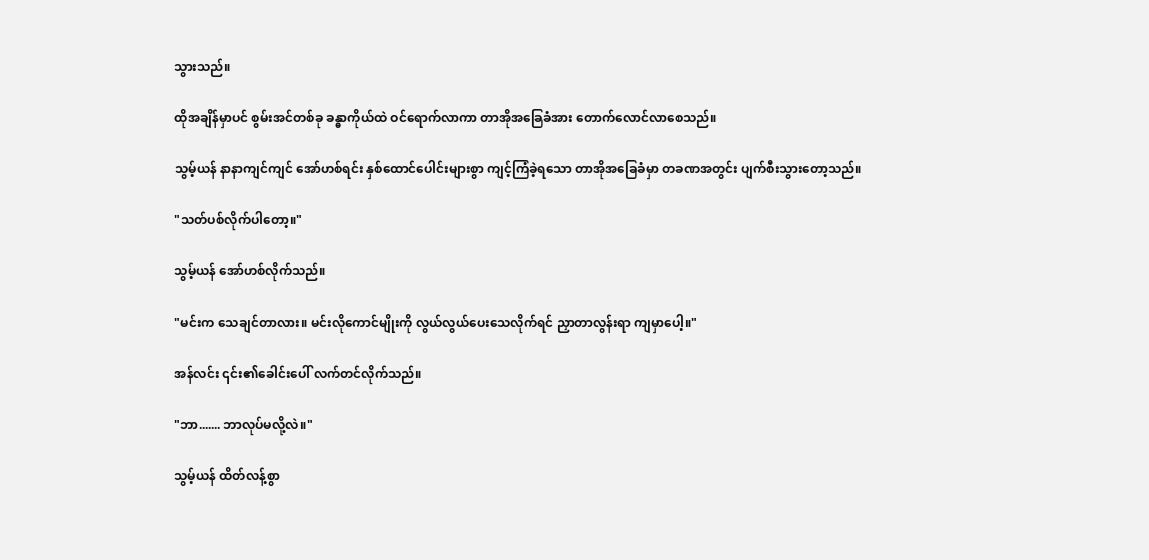သွားသည်။

ထိုအချိန်မှာပင် စွမ်းအင်တစ်ခု ခန္ဓာကိုယ်ထဲ ဝင်ရောက်လာကာ တာအိုအခြေခံအား တောက်လောင်လာစေသည်။

သွမ့်ယန် နာနာကျင်ကျင် အော်ဟစ်ရင်း နှစ်ထောင်ပေါင်းများစွာ ကျင့်ကြံခဲ့ရသော တာအိုအခြေခံမှာ တခဏအတွင်း ပျက်စီးသွားတော့သည်။

"သတ်ပစ်လိုက်ပါတော့။"

သွမ့်ယန် အော်ဟစ်လိုက်သည်။

"မင်းက သေချင်တာလား။ မင်းလိုကောင်မျိုးကို လွယ်လွယ်ပေးသေလိုက်ရင် ညှာတာလွန်းရာ ကျမှာပေါ့။"

အန်လင်း ၎င်း၏ခေါင်းပေါ် လက်တင်လိုက်သည်။

"ဘာ....... ဘာလုပ်မလို့လဲ။"

သွမ့်ယန် ထိတ်လန့်စွာ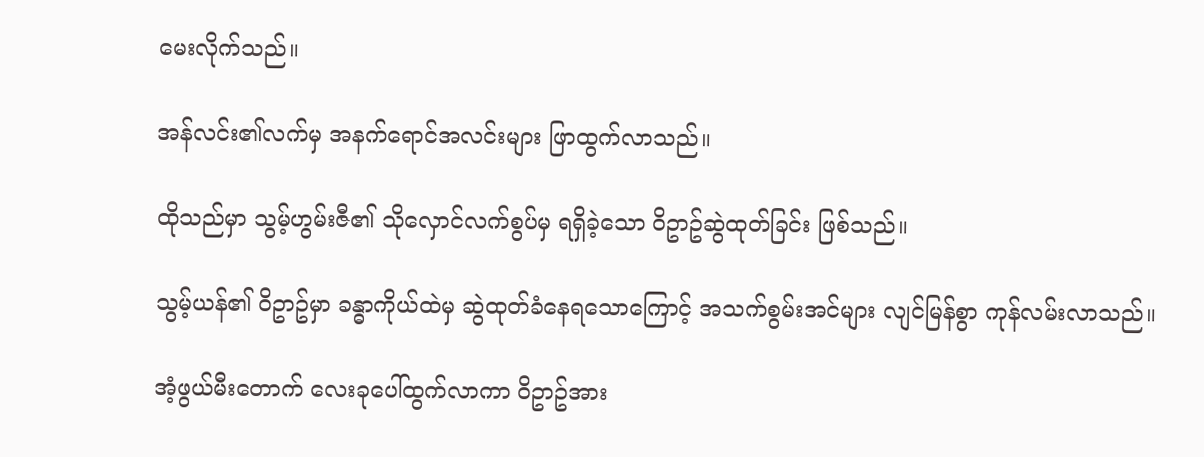မေးလိုက်သည်။

အန်လင်း၏လက်မှ အနက်ရောင်အလင်းများ ဖြာထွက်လာသည်။

ထိုသည်မှာ သွမ့်ဟွမ်းဇီ၏ သိုလှောင်လက်စွပ်မှ ရရှိခဲ့သော ဝိဥာဥ်ဆွဲထုတ်ခြင်း ဖြစ်သည်။

သွမ့်ယန်၏ ဝိဥာဥ်မှာ ခန္ဓာကိုယ်ထဲမှ ဆွဲထုတ်ခံနေရသောကြောင့် အသက်စွမ်းအင်များ လျင်မြန်စွာ ကုန်လမ်းလာသည်။

အံ့ဖွယ်မီးတောက် လေးခုပေါ်ထွက်လာကာ ဝိဥာဥ်အား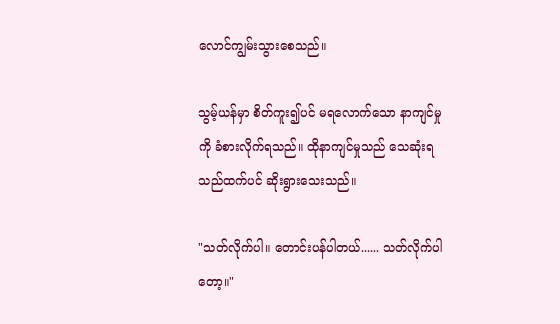လောင်ကျွမ်းသွားစေသည်။

သွမ့်ယန်မှာ စိတ်ကူး၍ပင် မရလောက်သော နာကျင်မှုကို ခံစားလိုက်ရသည်။ ထိုနာကျင်မှုသည် သေဆုံးရသည်ထက်ပင် ဆိုးရွားသေးသည်။

"သတ်လိုက်ပါ။ တောင်းပန်ပါတယ်...... သတ်လိုက်ပါတော့။"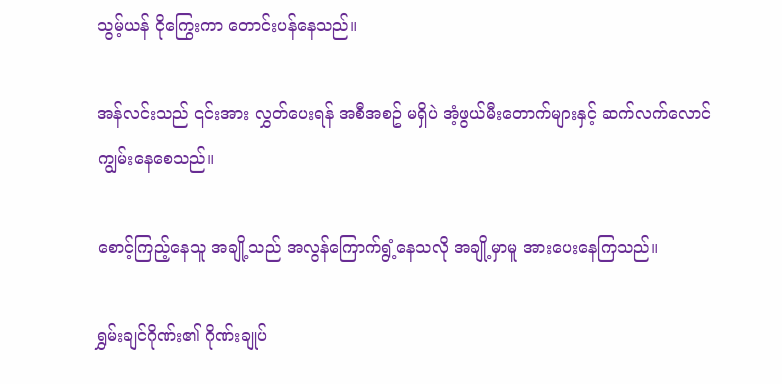သွမ့်ယန် ငိုကြွေးကာ တောင်းပန်နေသည်။

အန်လင်းသည် ၎င်းအား လွှတ်ပေးရန် အစီအစဥ် မရှိပဲ အံ့ဖွယ်မီးတောက်များနှင့် ဆက်လက်လောင်ကျွမ်းနေစေသည်။

စောင့်ကြည့်နေသူ အချို့သည် အလွန်ကြောက်ရွံ့နေသလို အချို့မှာမူ အားပေးနေကြသည်။

ရွှမ်းချင်ဂိုဏ်း၏ ဂိုဏ်းချုပ်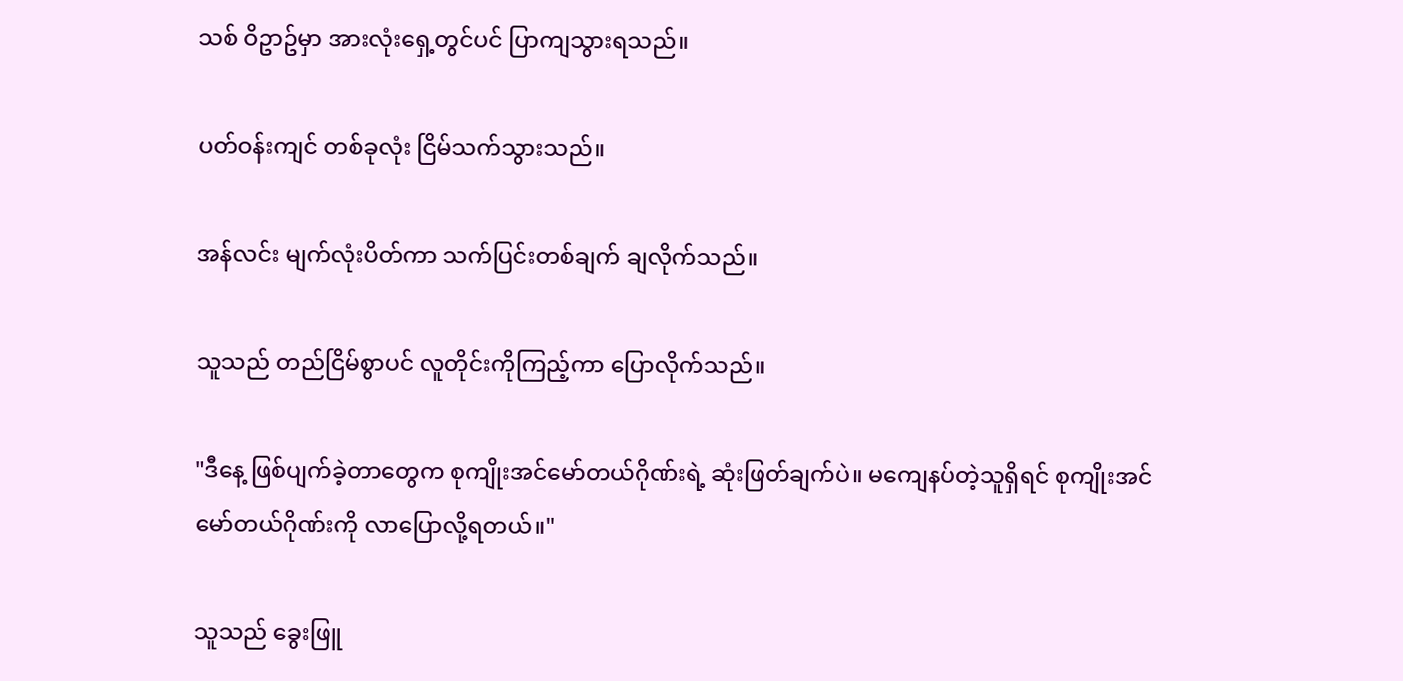သစ် ဝိဥာဥ်မှာ အားလုံးရှေ့တွင်ပင် ပြာကျသွားရသည်။

ပတ်ဝန်းကျင် တစ်ခုလုံး ငြိမ်သက်သွားသည်။

အန်လင်း မျက်လုံးပိတ်ကာ သက်ပြင်းတစ်ချက် ချလိုက်သည်။

သူသည် တည်ငြိမ်စွာပင် လူတိုင်းကိုကြည့်ကာ ပြောလိုက်သည်။

"ဒီနေ့ ဖြစ်ပျက်ခဲ့တာတွေက စုကျိုးအင်မော်တယ်ဂိုဏ်းရဲ့ ဆုံးဖြတ်ချက်ပဲ။ မကျေနပ်တဲ့သူရှိရင် စုကျိုးအင်မော်တယ်ဂိုဏ်းကို လာပြောလို့ရတယ်။"

သူသည် ခွေးဖြူ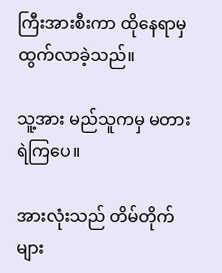ကြီးအားစီးကာ ထိုနေရာမှ ထွက်လာခဲ့သည်။

သူ့အား မည်သူကမှ မတားရဲကြပေ။

အားလုံးသည် တိမ်တိုက်များ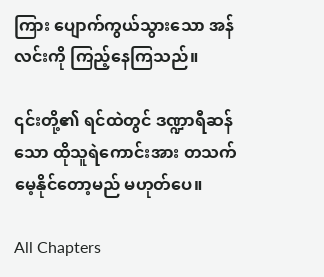ကြား ပျောက်ကွယ်သွားသော အန်လင်းကို ကြည့်နေကြသည်။

၎င်းတို့၏ ရင်ထဲတွင် ဒဏ္ဍာရီဆန်သော ထိုသူရဲကောင်းအား တသက်မေ့နိုင်တော့မည် မဟုတ်ပေ။

All Chapters